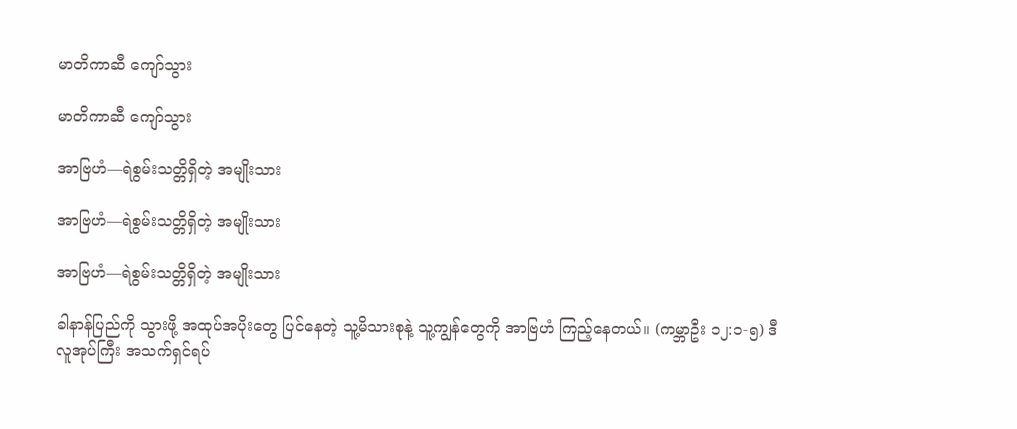မာတိကာဆီ ကျော်သွား

မာတိကာဆီ ကျော်သွား

အာဗြဟံ—ရဲစွမ်းသတ္တိရှိတဲ့ အမျိုးသား

အာဗြဟံ—ရဲစွမ်းသတ္တိရှိတဲ့ အမျိုးသား

အာဗြဟံ—ရဲစွမ်းသတ္တိရှိတဲ့ အမျိုးသား

ခါနာန်ပြည်ကို သွားဖို့ အထုပ်အပိုးတွေ ပြင်နေတဲ့ သူ့မိသားစုနဲ့ သူ့ကျွန်တွေကို အာဗြဟံ ကြည့်နေတယ်။ (ကမ္ဘာဦး ၁၂:၁-၅) ဒီလူအုပ်ကြီး အသက်ရှင်ရပ်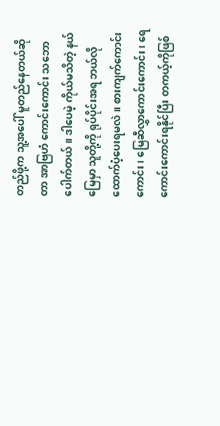တည်ဖို့က သူ့အပေါ် မူတည်နေတယ်ဆိုတာ အာဗြဟံ ကောင်းကောင်း သဘောပေါက်တယ်။ ဒါပေမဲ့ ကိုယ်မသိတဲ့ နယ်မြေမှာ သူတို့ကို ရုပ်ပိုင်းအရ ဘယ်လိုထောက်ပံ့ပေးရမလဲ။ စားကျက်ကောင်းကောင်း၊ မြေဆီလွှာကောင်းကောင်း၊ ရေကောင်းကောင်းရနိုင်ပြီး တကယ့်ကိုဖြစ်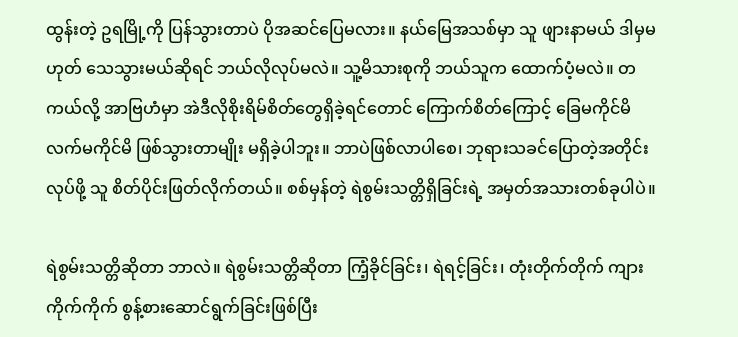ထွန်းတဲ့ ဥရမြို့ကို ပြန်သွားတာပဲ ပိုအဆင်ပြေမလား။ နယ်မြေအသစ်မှာ သူ ဖျားနာမယ် ဒါမှမဟုတ် သေသွားမယ်ဆိုရင် ဘယ်လိုလုပ်မလဲ။ သူ့မိသားစုကို ဘယ်သူက ထောက်ပံ့မလဲ။ တကယ်လို့ အာဗြဟံမှာ အဲဒီလိုစိုးရိမ်စိတ်တွေရှိခဲ့ရင်တောင် ကြောက်စိတ်ကြောင့် ခြေမကိုင်မိ လက်မကိုင်မိ ဖြစ်သွားတာမျိုး မရှိခဲ့ပါဘူး။ ဘာပဲဖြစ်လာပါစေ၊ ဘုရားသခင်ပြောတဲ့အတိုင်း လုပ်ဖို့ သူ စိတ်ပိုင်းဖြတ်လိုက်တယ်။ စစ်မှန်တဲ့ ရဲစွမ်းသတ္တိရှိခြင်းရဲ့ အမှတ်အသားတစ်ခုပါပဲ။

ရဲစွမ်းသတ္တိဆိုတာ ဘာလဲ။ ရဲစွမ်းသတ္တိဆိုတာ ကြံ့ခိုင်ခြင်း၊ ရဲရင့်ခြင်း၊ တုံးတိုက်တိုက် ကျားကိုက်ကိုက် စွန့်စားဆောင်ရွက်ခြင်းဖြစ်ပြီး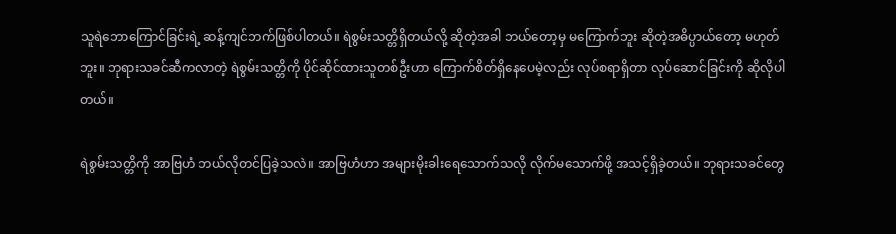သူရဲဘောကြောင်ခြင်းရဲ့ ဆန့်ကျင်ဘက်ဖြစ်ပါတယ်။ ရဲစွမ်းသတ္တိရှိတယ်လို့ ဆိုတဲ့အခါ ဘယ်တော့မှ မကြောက်ဘူး ဆိုတဲ့အဓိပ္ပာယ်တော့ မဟုတ်ဘူး။ ဘုရားသခင်ဆီကလာတဲ့ ရဲစွမ်းသတ္တိကို ပိုင်ဆိုင်ထားသူတစ်ဦးဟာ ကြောက်စိတ်ရှိနေပေမဲ့လည်း လုပ်စရာရှိတာ လုပ်ဆောင်ခြင်းကို ဆိုလိုပါတယ်။

ရဲစွမ်းသတ္တိကို အာဗြဟံ ဘယ်လိုတင်ပြခဲ့သလဲ။ အာဗြဟံဟာ အများမိုးခါးရေသောက်သလို လိုက်မသောက်ဖို့ အသင့်ရှိခဲ့တယ်။ ဘုရားသခင်တွေ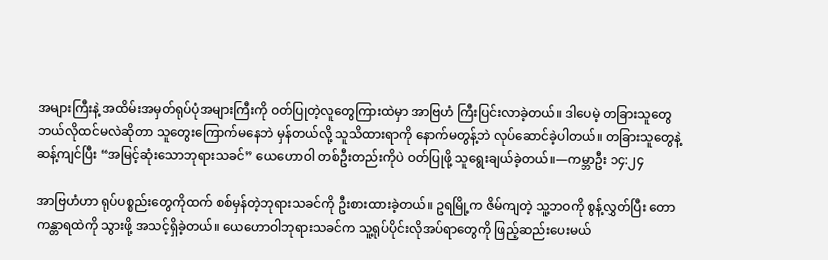အများကြီးနဲ့ အထိမ်းအမှတ်ရုပ်ပုံအများကြီးကို ဝတ်ပြုတဲ့လူတွေကြားထဲမှာ အာဗြဟံ ကြီးပြင်းလာခဲ့တယ်။ ဒါပေမဲ့ တခြားသူတွေ ဘယ်လိုထင်မလဲဆိုတာ သူတွေးကြောက်မနေဘဲ မှန်တယ်လို့ သူသိထားရာကို နောက်မတွန့်ဘဲ လုပ်ဆောင်ခဲ့ပါတယ်။ တခြားသူတွေနဲ့ဆန့်ကျင်ပြီး “အမြင့်ဆုံးသောဘုရားသခင်” ယေဟောဝါ တစ်ဦးတည်းကိုပဲ ဝတ်ပြုဖို့ သူရွေးချယ်ခဲ့တယ်။—ကမ္ဘာဦး ၁၄:၂၄

အာဗြဟံဟာ ရုပ်ပစ္စည်းတွေကိုထက် စစ်မှန်တဲ့ဘုရားသခင်ကို ဦးစားထားခဲ့တယ်။ ဥရမြို့က ဇိမ်ကျတဲ့ သူ့ဘဝကို စွန့်လွှတ်ပြီး တောကန္တာရထဲကို သွားဖို့ အသင့်ရှိခဲ့တယ်။ ယေဟောဝါဘုရားသခင်က သူ့ရုပ်ပိုင်းလိုအပ်ရာတွေကို ဖြည့်ဆည်းပေးမယ်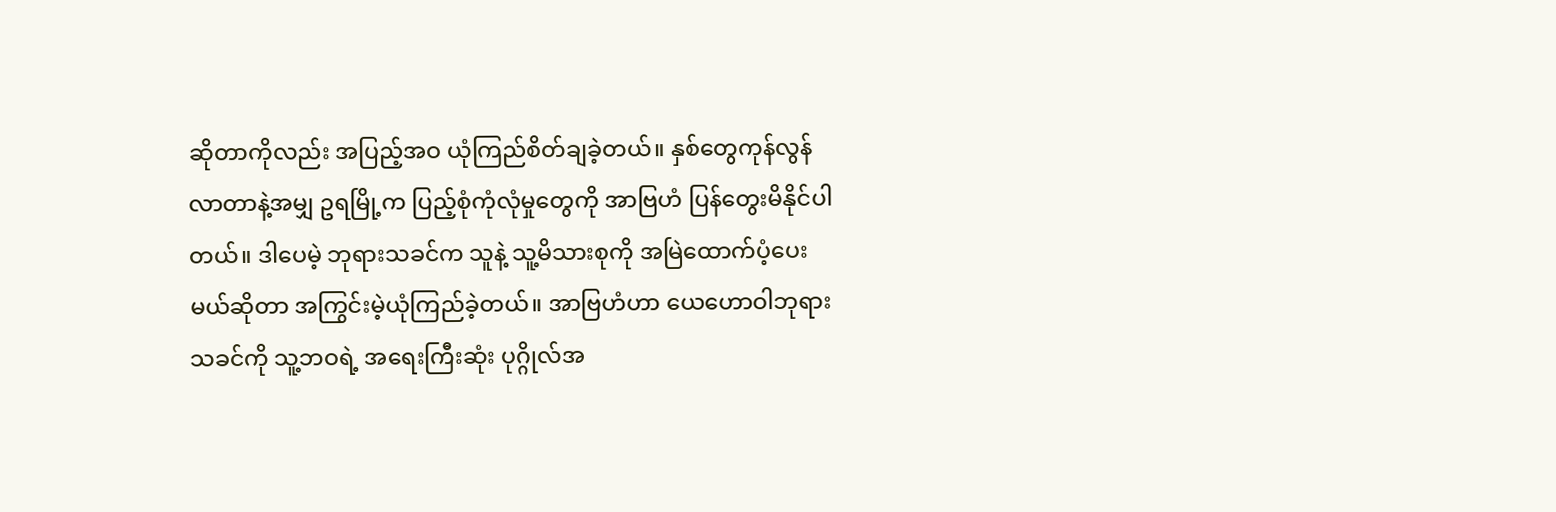ဆိုတာကိုလည်း အပြည့်အဝ ယုံကြည်စိတ်ချခဲ့တယ်။ နှစ်တွေကုန်လွန်လာတာနဲ့အမျှ ဥရမြို့က ပြည့်စုံကုံလုံမှုတွေကို အာဗြဟံ ပြန်တွေးမိနိုင်ပါတယ်။ ဒါပေမဲ့ ဘုရားသခင်က သူနဲ့ သူ့မိသားစုကို အမြဲထောက်ပံ့ပေးမယ်ဆိုတာ အကြွင်းမဲ့ယုံကြည်ခဲ့တယ်။ အာဗြဟံဟာ ယေဟောဝါဘုရားသခင်ကို သူ့ဘဝရဲ့ အရေးကြီးဆုံး ပုဂ္ဂိုလ်အ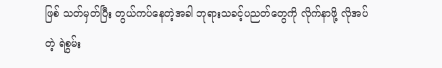ဖြစ် သတ်မှတ်ပြီး တွယ်ကပ်နေတဲ့အခါ ဘုရားသခင့်ပညတ်တွေကို လိုက်နာဖို့ လိုအပ်တဲ့ ရဲစွမ်း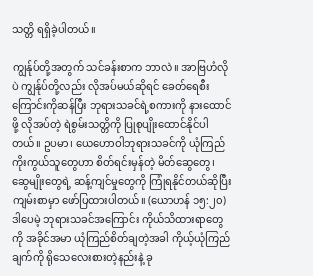သတ္တိ ရရှိခဲ့ပါတယ်။

ကျွန်ုပ်တို့အတွက် သင်ခန်းစာက ဘာလဲ။ အာဗြဟံလိုပဲ ကျွန်ုပ်တို့လည်း လိုအပ်မယ်ဆိုရင် ခေတ်ရေစီးကြောင်းကိုဆန်ပြီး ဘုရားသခင်ရဲ့စကားကို နားထောင်ဖို့ လိုအပ်တဲ့ ရဲစွမ်းသတ္တိကို ပြုစုပျိုးထောင်နိုင်ပါတယ်။ ဥပမာ၊ ယေဟောဝါဘုရားသခင်ကို ယုံကြည်ကိုးကွယ်သူတွေဟာ စိတ်ရင်းမှန်တဲ့ မိတ်ဆွေတွေ၊ ဆွေမျိုးတွေရဲ့ ဆန့်ကျင်မှုတွေကို ကြုံရနိုင်တယ်ဆိုပြီး ကျမ်းစာမှာ ဖော်ပြထားပါတယ်။ (ယောဟန် ၁၅:၂၀) ဒါပေမဲ့ ဘုရားသခင်အကြောင်း ကိုယ်သိထားရာတွေကို အခိုင်အမာ ယုံကြည်စိတ်ချတဲ့အခါ ကိုယ့်ယုံကြည်ချက်ကို ရိုသေလေးစားတဲ့နည်းနဲ့ ခု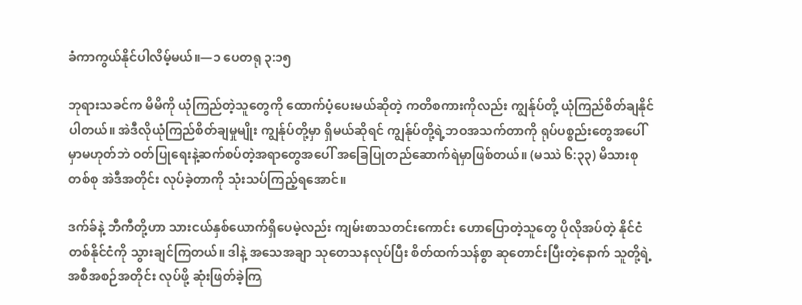ခံကာကွယ်နိုင်ပါလိမ့်မယ်။—၁ ပေတရု ၃:၁၅

ဘုရားသခင်က မိမိကို ယုံကြည်တဲ့သူတွေကို ထောက်ပံ့ပေးမယ်ဆိုတဲ့ ကတိစကားကိုလည်း ကျွန်ုပ်တို့ ယုံကြည်စိတ်ချနိုင်ပါတယ်။ အဲဒီလိုယုံကြည်စိတ်ချမှုမျိုး ကျွန်ုပ်တို့မှာ ရှိမယ်ဆိုရင် ကျွန်ုပ်တို့ရဲ့ဘဝအသက်တာကို ရုပ်ပစ္စည်းတွေအပေါ်မှာမဟုတ်ဘဲ ဝတ်ပြုရေးနဲ့ဆက်စပ်တဲ့အရာတွေအပေါ် အခြေပြုတည်ဆောက်ရဲမှာဖြစ်တယ်။ (မဿဲ ၆:၃၃) မိသားစုတစ်စု အဲဒီအတိုင်း လုပ်ခဲ့တာကို သုံးသပ်ကြည့်ရအောင်။

ဒက်ခ်နဲ့ ဘီကီတို့ဟာ သားငယ်နှစ်ယောက်ရှိပေမဲ့လည်း ကျမ်းစာသတင်းကောင်း ဟောပြောတဲ့သူတွေ ပိုလိုအပ်တဲ့ နိုင်ငံတစ်နိုင်ငံကို သွားချင်ကြတယ်။ ဒါနဲ့ အသေအချာ သုတေသနလုပ်ပြီး စိတ်ထက်သန်စွာ ဆုတောင်းပြီးတဲ့နောက် သူတို့ရဲ့အစီအစဉ်အတိုင်း လုပ်ဖို့ ဆုံးဖြတ်ခဲ့ကြ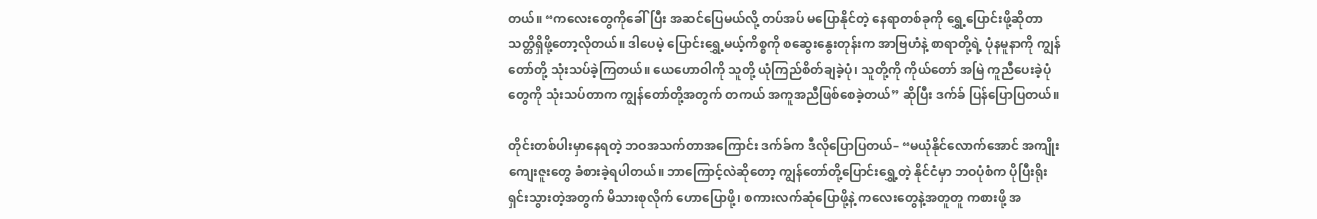တယ်။ “ကလေးတွေကိုခေါ်ပြီး အဆင်ပြေမယ်လို့ တပ်အပ် မပြောနိုင်တဲ့ နေရာတစ်ခုကို ရွှေ့ပြောင်းဖို့ဆိုတာ သတ္တိရှိဖို့တော့လိုတယ်။ ဒါပေမဲ့ ပြောင်းရွှေ့မယ့်ကိစ္စကို စဆွေးနွေးတုန်းက အာဗြဟံနဲ့ စာရာတို့ရဲ့ ပုံနမူနာကို ကျွန်တော်တို့ သုံးသပ်ခဲ့ကြတယ်။ ယေဟောဝါကို သူတို့ ယုံကြည်စိတ်ချခဲ့ပုံ၊ သူတို့ကို ကိုယ်တော် အမြဲ ကူညီပေးခဲ့ပုံတွေကို သုံးသပ်တာက ကျွန်တော်တို့အတွက် တကယ် အကူအညီဖြစ်စေခဲ့တယ်” ဆိုပြီး ဒက်ခ် ပြန်ပြောပြတယ်။

တိုင်းတစ်ပါးမှာနေရတဲ့ ဘဝအသက်တာအကြောင်း ဒက်ခ်က ဒီလိုပြောပြတယ်– “မယုံနိုင်လောက်အောင် အကျိုးကျေးဇူးတွေ ခံစားခဲ့ရပါတယ်။ ဘာကြောင့်လဲဆိုတော့ ကျွန်တော်တို့ပြောင်းရွှေ့တဲ့ နိုင်ငံမှာ ဘဝပုံစံက ပိုပြီးရိုးရှင်းသွားတဲ့အတွက် မိသားစုလိုက် ဟောပြောဖို့၊ စကားလက်ဆုံပြောဖို့နဲ့ ကလေးတွေနဲ့အတူတူ ကစားဖို့ အ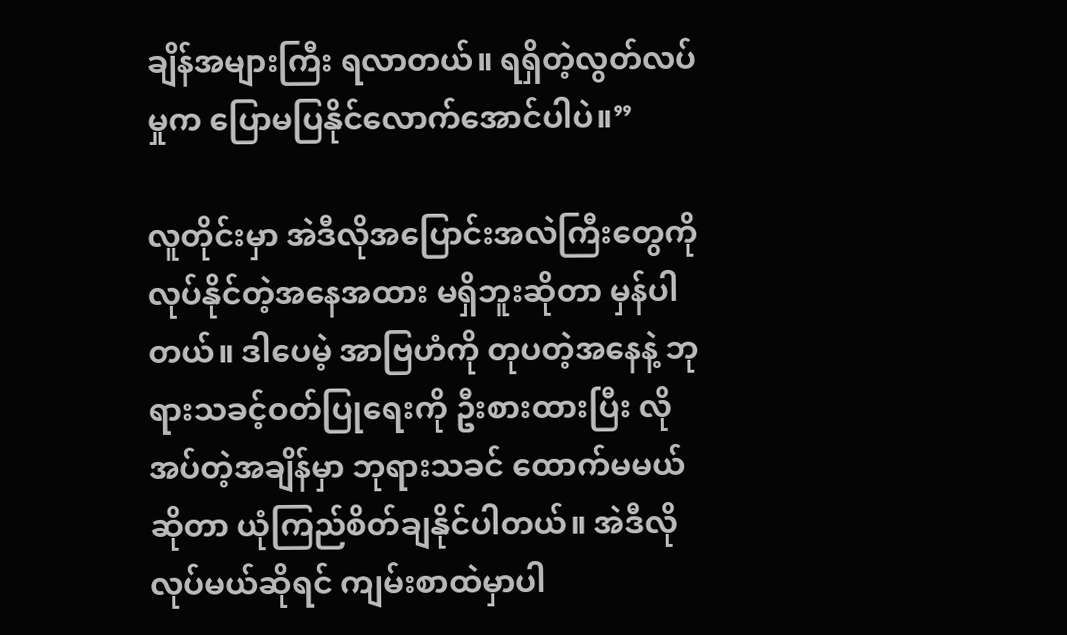ချိန်အများကြီး ရလာတယ်။ ရရှိတဲ့လွတ်လပ်မှုက ပြောမပြနိုင်လောက်အောင်ပါပဲ။”

လူတိုင်းမှာ အဲဒီလိုအပြောင်းအလဲကြီးတွေကို လုပ်နိုင်တဲ့အနေအထား မရှိဘူးဆိုတာ မှန်ပါတယ်။ ဒါပေမဲ့ အာဗြဟံကို တုပတဲ့အနေနဲ့ ဘုရားသခင့်ဝတ်ပြုရေးကို ဦးစားထားပြီး လိုအပ်တဲ့အချိန်မှာ ဘုရားသခင် ထောက်မမယ်ဆိုတာ ယုံကြည်စိတ်ချနိုင်ပါတယ်။ အဲဒီလိုလုပ်မယ်ဆိုရင် ကျမ်းစာထဲမှာပါ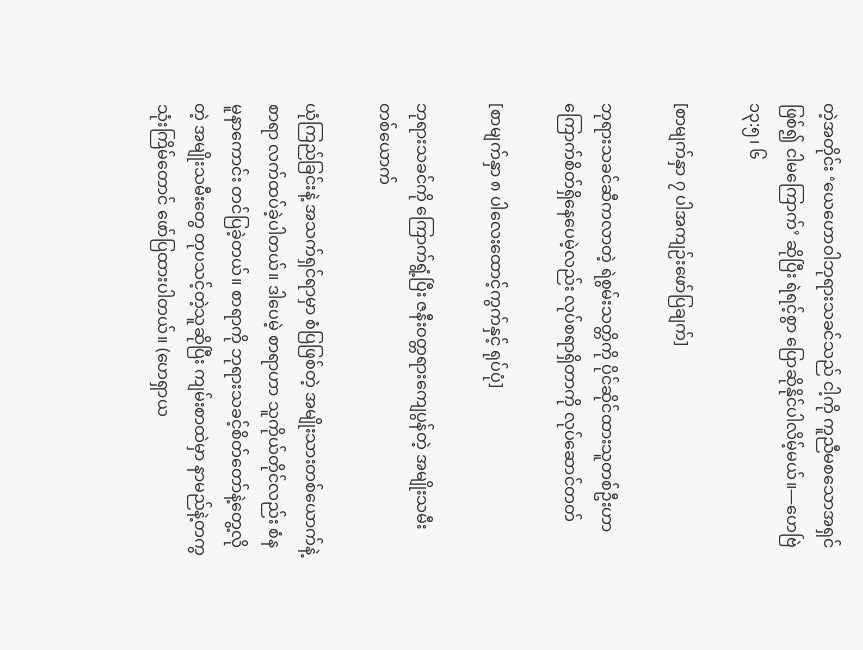တဲ့အတိုင်း ‘ယေဟောဝါဘုရားသခင်သည် ငါ့ကို ကူညီမစသောအရှင်ဖြစ်၍ ငါမကြောက်’ ဆိုပြီး ရဲရင့်စွာ ပြောဆိုနိုင်ပါလိမ့်မယ်။—ဟေဗြဲ ၁၃:၅၊ ၆

[စာမျက်နှာ ၇ ပါအကျဉ်းဖော်ပြချက်]

ဘုရားသခင်ဆီကလာတဲ့ ရဲစွမ်းသတ္တိကို ပိုင်ဆိုင်ထားသူတစ်ဦးဟာ ကြောက်စိတ်ရှိနေပေမဲ့လည်း လုပ်စရာရှိတာကို လုပ်ဆောင်တတ်

[စာမျက်နှာ ၈ ပါလေးထောင့်ကွက်နှင့် ရုပ်ပုံ]

ဘုရားသခင်ကို ကြောက်ရွံ့ပြီး ဇနီးဝတ္တရားကျေပွန်တဲ့ အမျိုးသမီးတစ်ယောက်

ယုံကြည်ခြင်းနဲ့ အသက်ရှင်ရာမှာ စံပြဖြစ်တဲ့ အမျိုးသားတစ်ယောက်နဲ့ စာရာ လက်ထပ်ခဲ့ပါတယ်။ ဒါပေမဲ့ စာရာဟာ သူကိုယ်တိုင်လည်း စံနမူနာကောင်း တင်ပြခဲ့တယ်။ စာရာကို ဘုရားသခင့်စိတ်တော်နဲ့တွေ့လိုတဲ့ အမျိုးသမီးတွေ တုပသင့်တဲ့သူဆိုပြီး ကျမ်းစာထဲမှာ နာမည်နဲ့တကွ သုံးကြိမ်တောင် ဖော်ပြထားပါတယ်။ (ဟေရှာယ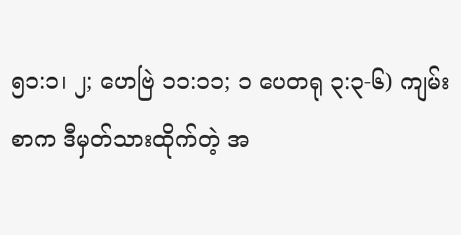၅၁:၁၊ ၂; ဟေဗြဲ ၁၁:၁၁; ၁ ပေတရု ၃:၃-၆) ကျမ်းစာက ဒီမှတ်သားထိုက်တဲ့ အ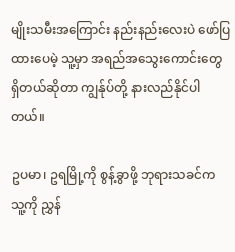မျိုးသမီးအကြောင်း နည်းနည်းလေးပဲ ဖော်ပြထားပေမဲ့ သူ့မှာ အရည်အသွေးကောင်းတွေ ရှိတယ်ဆိုတာ ကျွန်ုပ်တို့ နားလည်နိုင်ပါတယ်။

ဥပမာ၊ ဥရမြို့ကို စွန့်ခွာဖို့ ဘုရားသခင်က သူ့ကို ညွှန်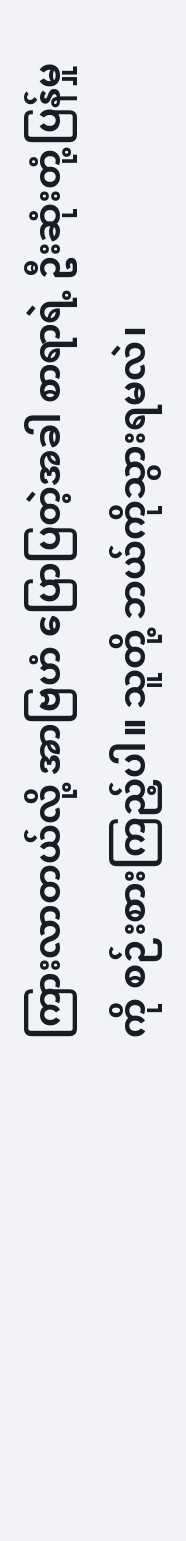ကြားလာတယ်လို့ အာဗြဟံ ပြောပြတဲ့အခါ စာရာရဲ့ ဦးဆုံးတုံ့ပြန်မှုကို စဉ်းစားကြည့်ပါ။ သူတို့ ဘယ်ကိုသွားရမလဲ၊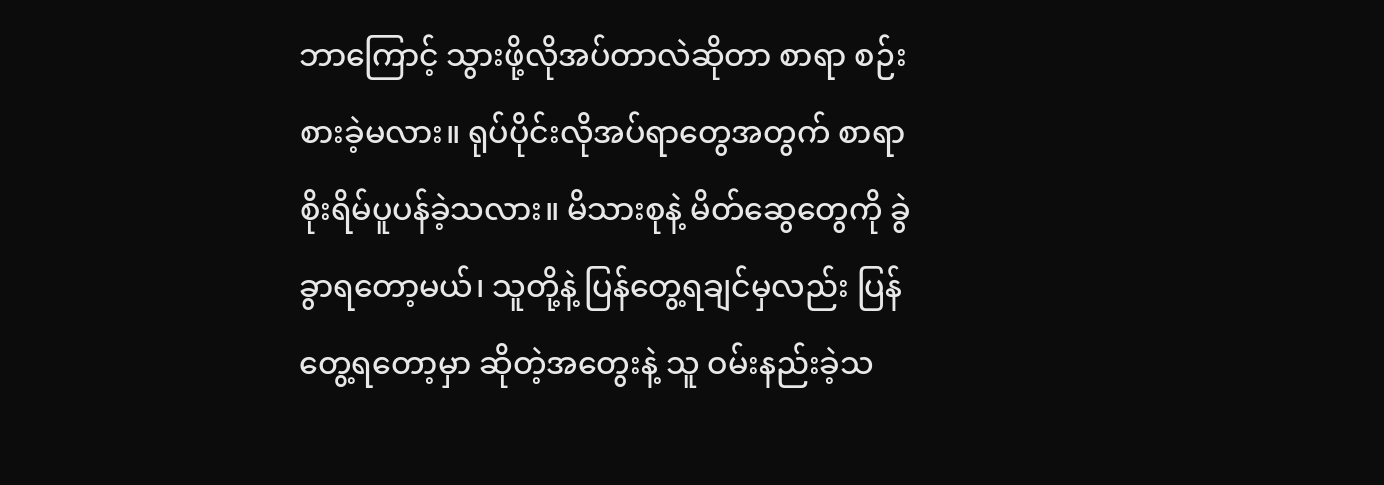ဘာကြောင့် သွားဖို့လိုအပ်တာလဲဆိုတာ စာရာ စဉ်းစားခဲ့မလား။ ရုပ်ပိုင်းလိုအပ်ရာတွေအတွက် စာရာ စိုးရိမ်ပူပန်ခဲ့သလား။ မိသားစုနဲ့ မိတ်ဆွေတွေကို ခွဲခွာရတော့မယ်၊ သူတို့နဲ့ ပြန်တွေ့ရချင်မှလည်း ပြန်တွေ့ရတော့မှာ ဆိုတဲ့အတွေးနဲ့ သူ ဝမ်းနည်းခဲ့သ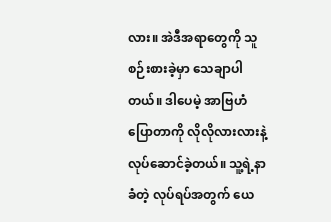လား။ အဲဒီအရာတွေကို သူစဉ်းစားခဲ့မှာ သေချာပါတယ်။ ဒါပေမဲ့ အာဗြဟံပြောတာကို လိုလိုလားလားနဲ့ လုပ်ဆောင်ခဲ့တယ်။ သူ့ရဲ့နာခံတဲ့ လုပ်ရပ်အတွက် ယေ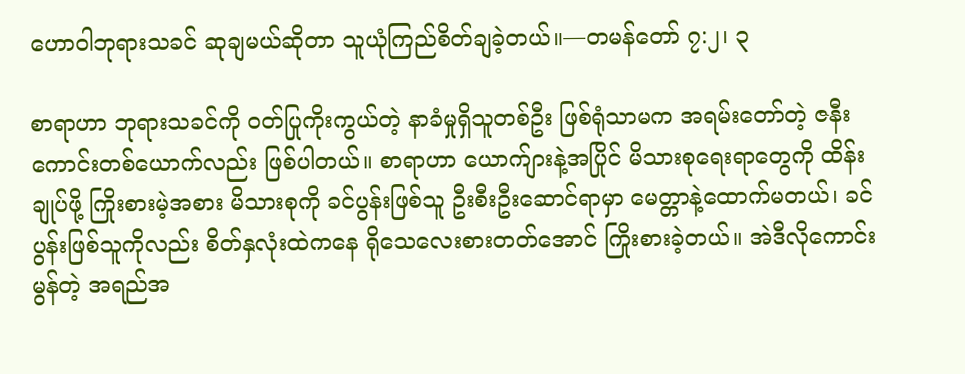ဟောဝါဘုရားသခင် ဆုချမယ်ဆိုတာ သူယုံကြည်စိတ်ချခဲ့တယ်။—တမန်တော် ၇:၂၊ ၃

စာရာဟာ ဘုရားသခင်ကို ဝတ်ပြုကိုးကွယ်တဲ့ နာခံမှုရှိသူတစ်ဦး ဖြစ်ရုံသာမက အရမ်းတော်တဲ့ ဇနီးကောင်းတစ်ယောက်လည်း ဖြစ်ပါတယ်။ စာရာဟာ ယောက်ျားနဲ့အပြိုင် မိသားစုရေးရာတွေကို ထိန်းချုပ်ဖို့ ကြိုးစားမဲ့အစား မိသားစုကို ခင်ပွန်းဖြစ်သူ ဦးစီးဦးဆောင်ရာမှာ မေတ္တာနဲ့ထောက်မတယ်၊ ခင်ပွန်းဖြစ်သူကိုလည်း စိတ်နှလုံးထဲကနေ ရိုသေလေးစားတတ်အောင် ကြိုးစားခဲ့တယ်။ အဲဒီလိုကောင်းမွန်တဲ့ အရည်အ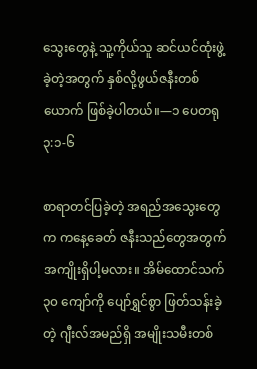သွေးတွေနဲ့ သူ့ကိုယ်သူ ဆင်ယင်ထုံးဖွဲ့ခဲ့တဲ့အတွက် နှစ်လို့ဖွယ်ဇနီးတစ်ယောက် ဖြစ်ခဲ့ပါတယ်။—၁ ပေတရု ၃:၁-၆

စာရာတင်ပြခဲ့တဲ့ အရည်အသွေးတွေက ကနေ့ခေတ် ဇနီးသည်တွေအတွက် အကျိုးရှိပါ့မလား။ အိမ်ထောင်သက် ၃၀ ကျော်ကို ပျော်ရွှင်စွာ ဖြတ်သန်းခဲ့တဲ့ ဂျီးလ်အမည်ရှိ အမျိုးသမီးတစ်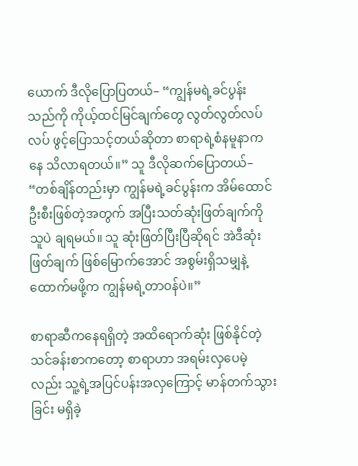ယောက် ဒီလိုပြောပြတယ်– “ကျွန်မရဲ့ခင်ပွန်းသည်ကို ကိုယ့်ထင်မြင်ချက်တွေ လွတ်လွတ်လပ်လပ် ဖွင့်ပြောသင့်တယ်ဆိုတာ စာရာရဲ့စံနမူနာကနေ သိလာရတယ်။” သူ ဒီလိုဆက်ပြောတယ်– “တစ်ချိန်တည်းမှာ ကျွန်မရဲ့ခင်ပွန်းက အိမ်ထောင်ဦးစီးဖြစ်တဲ့အတွက် အပြီးသတ်ဆုံးဖြတ်ချက်ကို သူပဲ ချရမယ်။ သူ ဆုံးဖြတ်ပြီးပြီဆိုရင် အဲဒီဆုံးဖြတ်ချက် ဖြစ်မြောက်အောင် အစွမ်းရှိသမျှနဲ့ ထောက်မဖို့က ကျွန်မရဲ့တာဝန်ပဲ။”

စာရာဆီကနေရရှိတဲ့ အထိရောက်ဆုံး ဖြစ်နိုင်တဲ့ သင်ခန်းစာကတော့ စာရာဟာ အရမ်းလှပေမဲ့လည်း သူ့ရဲ့အပြင်ပန်းအလှကြောင့် မာန်တက်သွားခြင်း မရှိခဲ့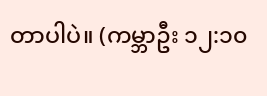တာပါပဲ။ (ကမ္ဘာဦး ၁၂:၁၀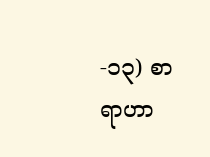-၁၃) စာရာဟာ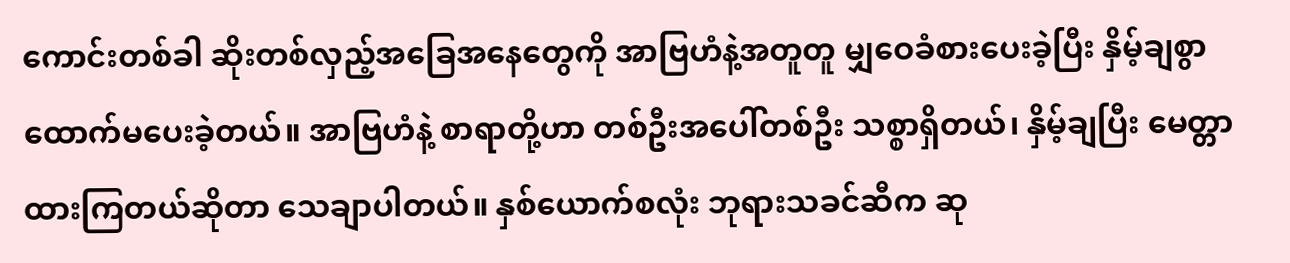ကောင်းတစ်ခါ ဆိုးတစ်လှည့်အခြေအနေတွေကို အာဗြဟံနဲ့အတူတူ မျှဝေခံစားပေးခဲ့ပြီး နှိမ့်ချစွာ ထောက်မပေးခဲ့တယ်။ အာဗြဟံနဲ့ စာရာတို့ဟာ တစ်ဦးအပေါ်တစ်ဦး သစ္စာရှိတယ်၊ နှိမ့်ချပြီး မေတ္တာထားကြတယ်ဆိုတာ သေချာပါတယ်။ နှစ်ယောက်စလုံး ဘုရားသခင်ဆီက ဆု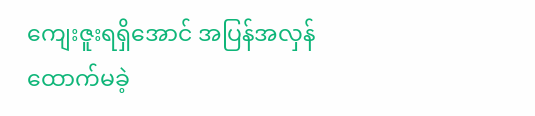ကျေးဇူးရရှိအောင် အပြန်အလှန်ထောက်မခဲ့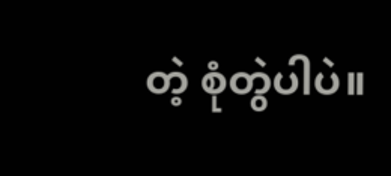တဲ့ စုံတွဲပါပဲ။